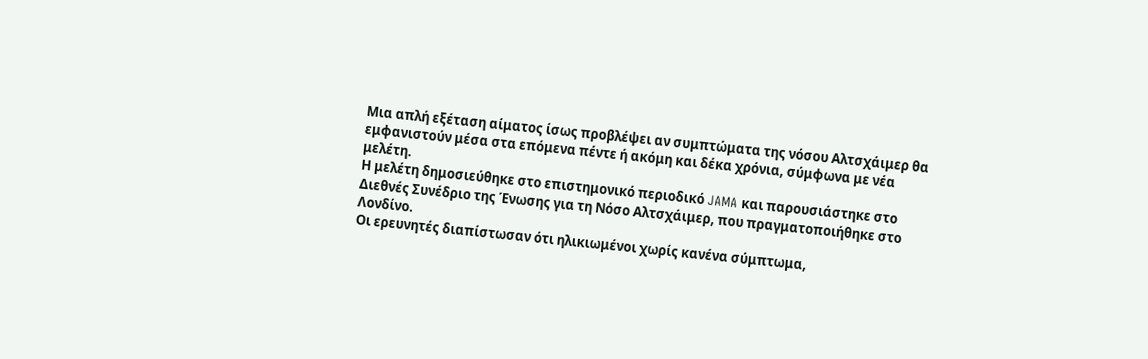Μια απλή εξέταση αίματος ίσως προβλέψει αν συμπτώματα της νόσου Αλτσχάιμερ θα εμφανιστούν μέσα στα επόμενα πέντε ή ακόμη και δέκα χρόνια, σύμφωνα με νέα μελέτη.
Η μελέτη δημοσιεύθηκε στο επιστημονικό περιοδικό JAMA και παρουσιάστηκε στο Διεθνές Συνέδριο της Ένωσης για τη Νόσο Αλτσχάιμερ, που πραγματοποιήθηκε στο Λονδίνο.
Οι ερευνητές διαπίστωσαν ότι ηλικιωμένοι χωρίς κανένα σύμπτωμα,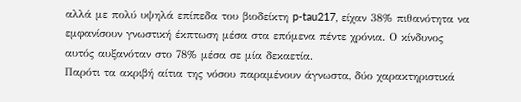αλλά με πολύ υψηλά επίπεδα του βιοδείκτη p-tau217, είχαν 38% πιθανότητα να εμφανίσουν γνωστική έκπτωση μέσα στα επόμενα πέντε χρόνια. Ο κίνδυνος αυτός αυξανόταν στο 78% μέσα σε μία δεκαετία.
Παρότι τα ακριβή αίτια της νόσου παραμένουν άγνωστα, δύο χαρακτηριστικά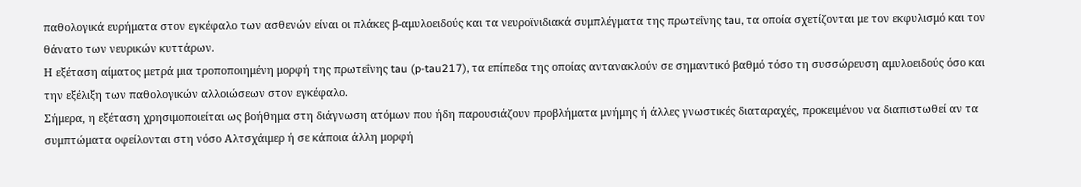παθολογικά ευρήματα στον εγκέφαλο των ασθενών είναι οι πλάκες β-αμυλοειδούς και τα νευροϊνιδιακά συμπλέγματα της πρωτεΐνης tau, τα οποία σχετίζονται με τον εκφυλισμό και τον θάνατο των νευρικών κυττάρων.
Η εξέταση αίματος μετρά μια τροποποιημένη μορφή της πρωτεΐνης tau (p-tau217), τα επίπεδα της οποίας αντανακλούν σε σημαντικό βαθμό τόσο τη συσσώρευση αμυλοειδούς όσο και την εξέλιξη των παθολογικών αλλοιώσεων στον εγκέφαλο.
Σήμερα, η εξέταση χρησιμοποιείται ως βοήθημα στη διάγνωση ατόμων που ήδη παρουσιάζουν προβλήματα μνήμης ή άλλες γνωστικές διαταραχές, προκειμένου να διαπιστωθεί αν τα συμπτώματα οφείλονται στη νόσο Αλτσχάιμερ ή σε κάποια άλλη μορφή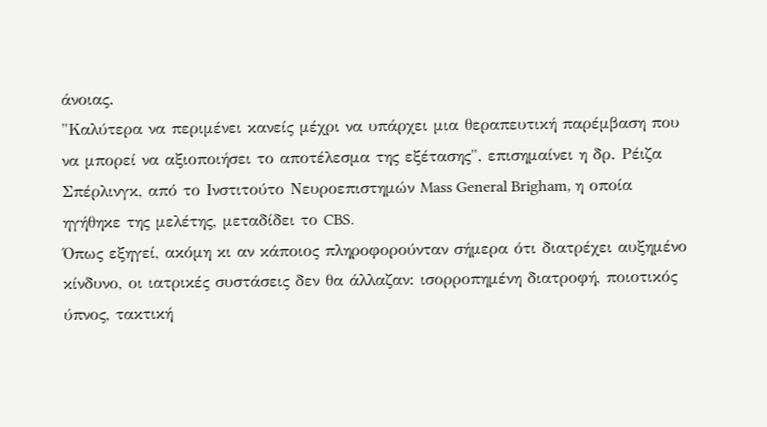άνοιας.
"Καλύτερα να περιμένει κανείς μέχρι να υπάρχει μια θεραπευτική παρέμβαση που να μπορεί να αξιοποιήσει το αποτέλεσμα της εξέτασης", επισημαίνει η δρ. Ρέιζα Σπέρλινγκ, από το Ινστιτούτο Νευροεπιστημών Mass General Brigham, η οποία ηγήθηκε της μελέτης, μεταδίδει το CBS.
Όπως εξηγεί, ακόμη κι αν κάποιος πληροφορούνταν σήμερα ότι διατρέχει αυξημένο κίνδυνο, οι ιατρικές συστάσεις δεν θα άλλαζαν: ισορροπημένη διατροφή, ποιοτικός ύπνος, τακτική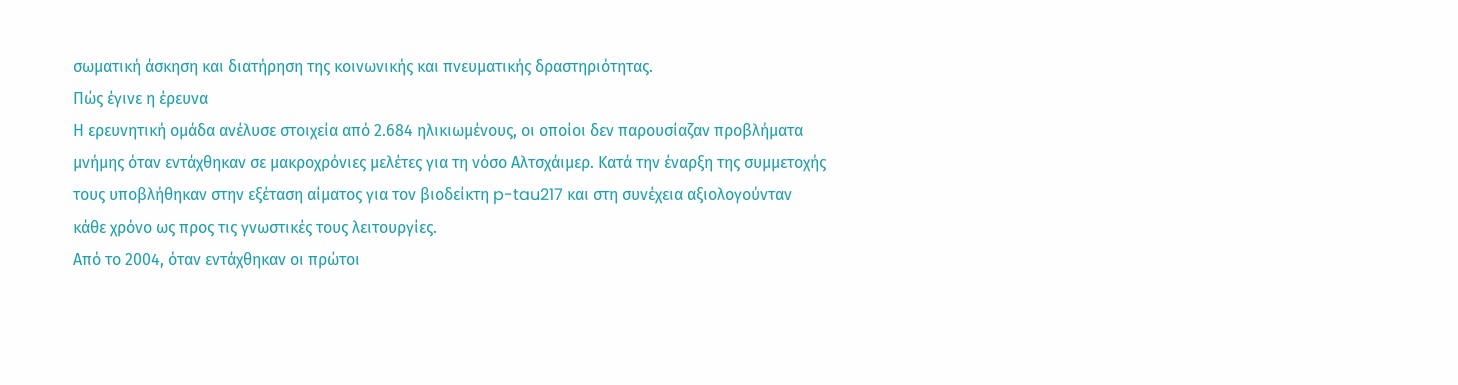σωματική άσκηση και διατήρηση της κοινωνικής και πνευματικής δραστηριότητας.
Πώς έγινε η έρευνα
Η ερευνητική ομάδα ανέλυσε στοιχεία από 2.684 ηλικιωμένους, οι οποίοι δεν παρουσίαζαν προβλήματα μνήμης όταν εντάχθηκαν σε μακροχρόνιες μελέτες για τη νόσο Αλτσχάιμερ. Κατά την έναρξη της συμμετοχής τους υποβλήθηκαν στην εξέταση αίματος για τον βιοδείκτη p-tau217 και στη συνέχεια αξιολογούνταν κάθε χρόνο ως προς τις γνωστικές τους λειτουργίες.
Από το 2004, όταν εντάχθηκαν οι πρώτοι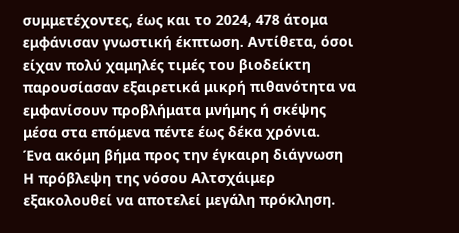συμμετέχοντες, έως και το 2024, 478 άτομα εμφάνισαν γνωστική έκπτωση. Αντίθετα, όσοι είχαν πολύ χαμηλές τιμές του βιοδείκτη παρουσίασαν εξαιρετικά μικρή πιθανότητα να εμφανίσουν προβλήματα μνήμης ή σκέψης μέσα στα επόμενα πέντε έως δέκα χρόνια.
Ένα ακόμη βήμα προς την έγκαιρη διάγνωση
Η πρόβλεψη της νόσου Αλτσχάιμερ εξακολουθεί να αποτελεί μεγάλη πρόκληση.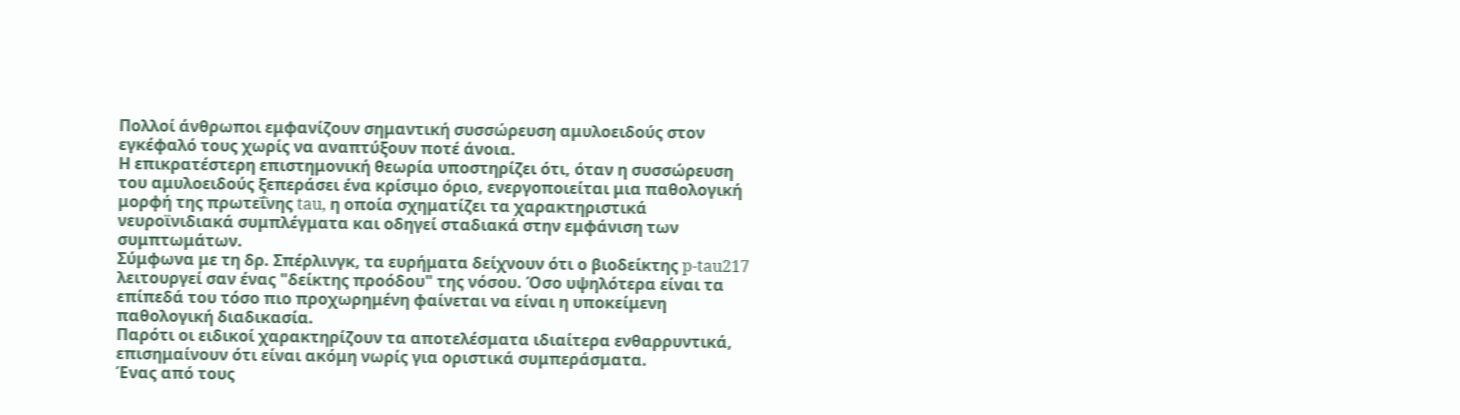Πολλοί άνθρωποι εμφανίζουν σημαντική συσσώρευση αμυλοειδούς στον εγκέφαλό τους χωρίς να αναπτύξουν ποτέ άνοια.
Η επικρατέστερη επιστημονική θεωρία υποστηρίζει ότι, όταν η συσσώρευση του αμυλοειδούς ξεπεράσει ένα κρίσιμο όριο, ενεργοποιείται μια παθολογική μορφή της πρωτεΐνης tau, η οποία σχηματίζει τα χαρακτηριστικά νευροϊνιδιακά συμπλέγματα και οδηγεί σταδιακά στην εμφάνιση των συμπτωμάτων.
Σύμφωνα με τη δρ. Σπέρλινγκ, τα ευρήματα δείχνουν ότι ο βιοδείκτης p-tau217 λειτουργεί σαν ένας "δείκτης προόδου" της νόσου. Όσο υψηλότερα είναι τα επίπεδά του τόσο πιο προχωρημένη φαίνεται να είναι η υποκείμενη παθολογική διαδικασία.
Παρότι οι ειδικοί χαρακτηρίζουν τα αποτελέσματα ιδιαίτερα ενθαρρυντικά, επισημαίνουν ότι είναι ακόμη νωρίς για οριστικά συμπεράσματα.
Ένας από τους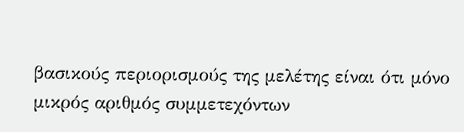βασικούς περιορισμούς της μελέτης είναι ότι μόνο μικρός αριθμός συμμετεχόντων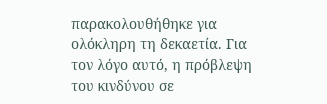παρακολουθήθηκε για ολόκληρη τη δεκαετία. Για τον λόγο αυτό, η πρόβλεψη του κινδύνου σε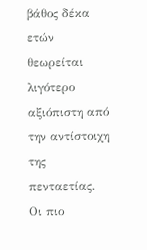βάθος δέκα ετών θεωρείται λιγότερο αξιόπιστη από την αντίστοιχη της πενταετίας.
Οι πιο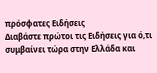πρόσφατες Ειδήσεις
Διαβάστε πρώτοι τις Ειδήσεις για ό,τι συμβαίνει τώρα στην Ελλάδα και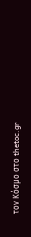τον Κόσμο στο thetoc.gr